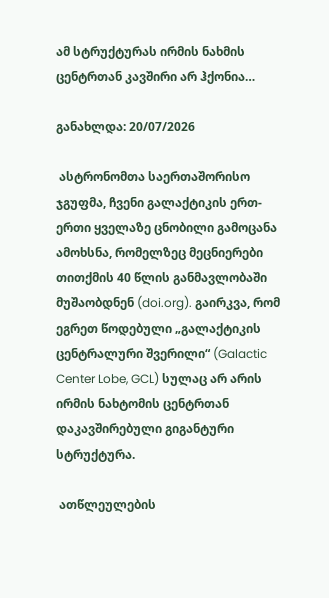ამ სტრუქტურას ირმის ნახმის ცენტრთან კავშირი არ ჰქონია…

განახლდა: 20/07/2026

 ასტრონომთა საერთაშორისო ჯგუფმა, ჩვენი გალაქტიკის ერთ-ერთი ყველაზე ცნობილი გამოცანა ამოხსნა, რომელზეც მეცნიერები თითქმის 40 წლის განმავლობაში მუშაობდნენ (doi.org). გაირკვა, რომ ეგრეთ წოდებული „გალაქტიკის ცენტრალური შვერილი“ (Galactic Center Lobe, GCL) სულაც არ არის ირმის ნახტომის ცენტრთან დაკავშირებული გიგანტური სტრუქტურა.

 ათწლეულების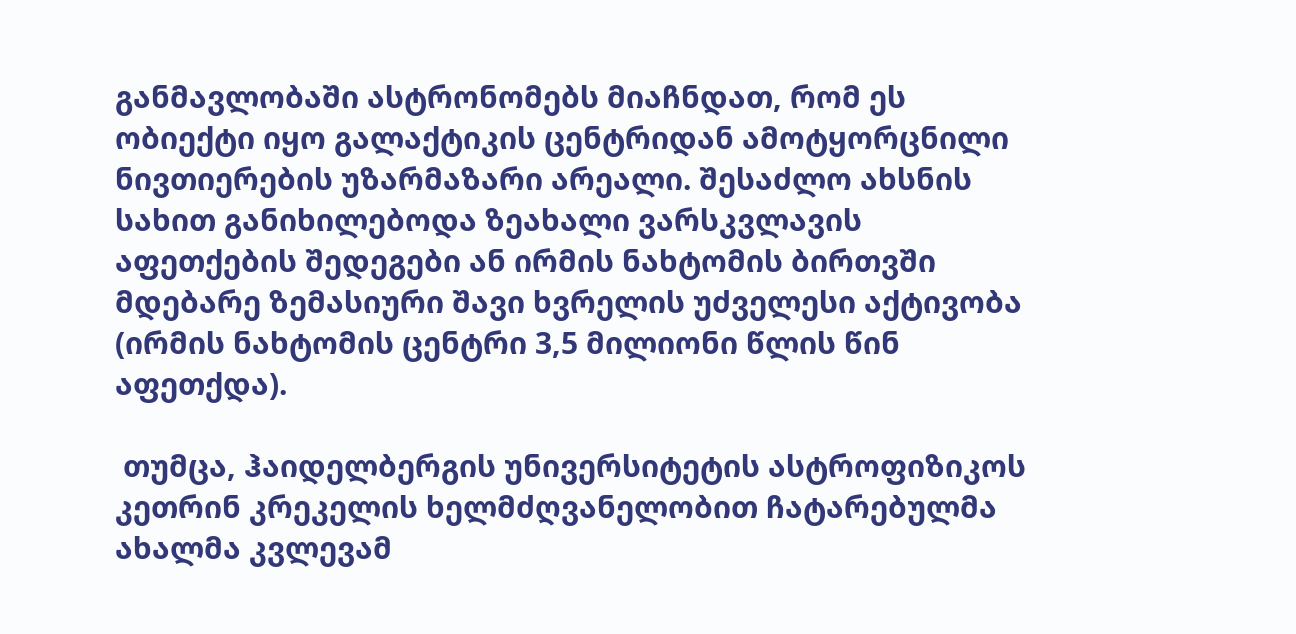განმავლობაში ასტრონომებს მიაჩნდათ, რომ ეს ობიექტი იყო გალაქტიკის ცენტრიდან ამოტყორცნილი ნივთიერების უზარმაზარი არეალი. შესაძლო ახსნის სახით განიხილებოდა ზეახალი ვარსკვლავის აფეთქების შედეგები ან ირმის ნახტომის ბირთვში მდებარე ზემასიური შავი ხვრელის უძველესი აქტივობა (ირმის ნახტომის ცენტრი 3,5 მილიონი წლის წინ აფეთქდა).

 თუმცა, ჰაიდელბერგის უნივერსიტეტის ასტროფიზიკოს კეთრინ კრეკელის ხელმძღვანელობით ჩატარებულმა ახალმა კვლევამ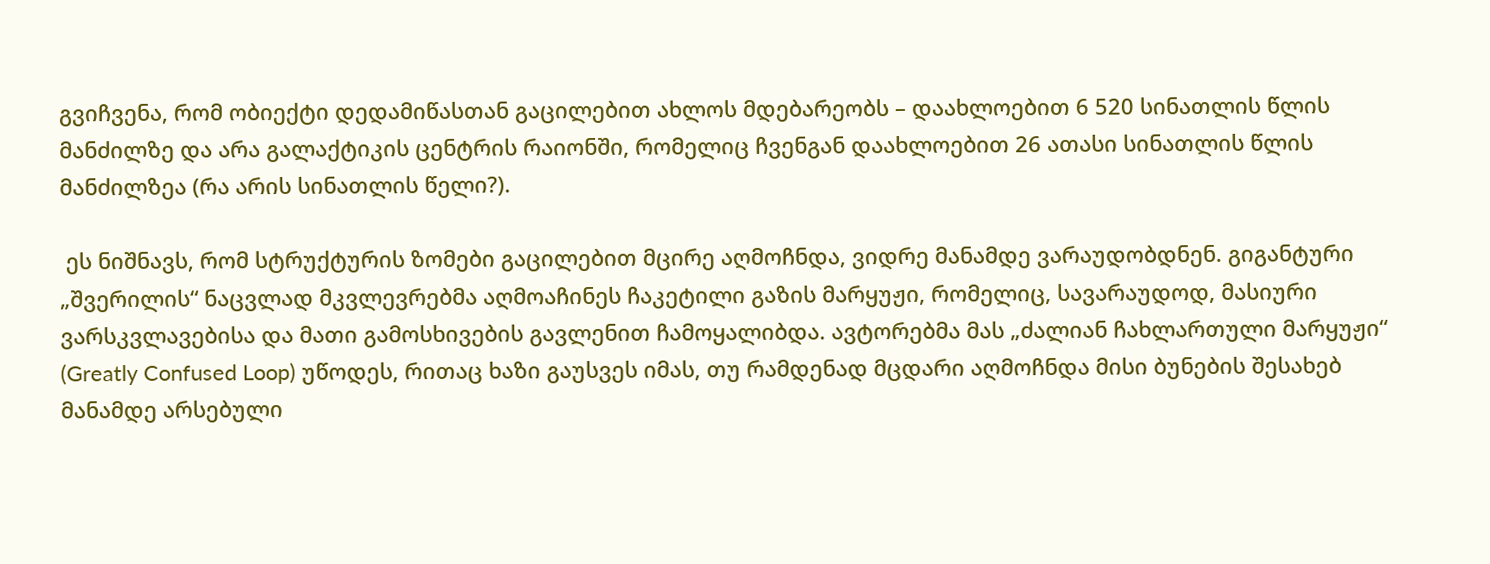გვიჩვენა, რომ ობიექტი დედამიწასთან გაცილებით ახლოს მდებარეობს – დაახლოებით 6 520 სინათლის წლის მანძილზე და არა გალაქტიკის ცენტრის რაიონში, რომელიც ჩვენგან დაახლოებით 26 ათასი სინათლის წლის მანძილზეა (რა არის სინათლის წელი?).

 ეს ნიშნავს, რომ სტრუქტურის ზომები გაცილებით მცირე აღმოჩნდა, ვიდრე მანამდე ვარაუდობდნენ. გიგანტური „შვერილის“ ნაცვლად მკვლევრებმა აღმოაჩინეს ჩაკეტილი გაზის მარყუჟი, რომელიც, სავარაუდოდ, მასიური ვარსკვლავებისა და მათი გამოსხივების გავლენით ჩამოყალიბდა. ავტორებმა მას „ძალიან ჩახლართული მარყუჟი“ (Greatly Confused Loop) უწოდეს, რითაც ხაზი გაუსვეს იმას, თუ რამდენად მცდარი აღმოჩნდა მისი ბუნების შესახებ მანამდე არსებული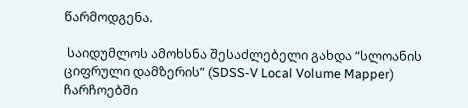წარმოდგენა.

 საიდუმლოს ამოხსნა შესაძლებელი გახდა “სლოანის ციფრული დამზერის” (SDSS-V Local Volume Mapper) ჩარჩოებში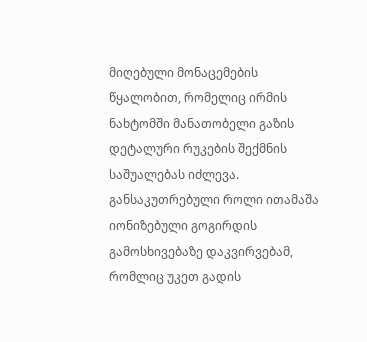მიღებული მონაცემების წყალობით, რომელიც ირმის ნახტომში მანათობელი გაზის დეტალური რუკების შექმნის საშუალებას იძლევა. განსაკუთრებული როლი ითამაშა იონიზებული გოგირდის გამოსხივებაზე დაკვირვებამ, რომლიც უკეთ გადის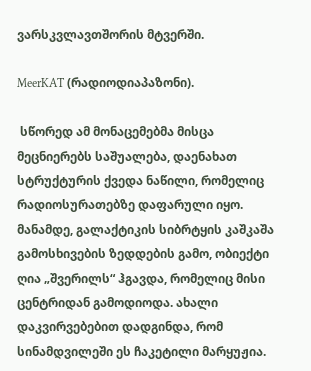ვარსკვლავთშორის მტვერში.

MeerKAT (რადიოდიაპაზონი).

 სწორედ ამ მონაცემებმა მისცა მეცნიერებს საშუალება, დაენახათ სტრუქტურის ქვედა ნაწილი, რომელიც რადიოსურათებზე დაფარული იყო. მანამდე, გალაქტიკის სიბრტყის კაშკაშა გამოსხივების ზედდების გამო, ობიექტი ღია „შვერილს“ ჰგავდა, რომელიც მისი ცენტრიდან გამოდიოდა. ახალი დაკვირვებებით დადგინდა, რომ სინამდვილეში ეს ჩაკეტილი მარყუჟია.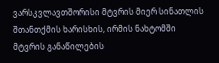ვარსკვლავთშორისი მტვრის მიერ სინათლის შთანთქმის ხარისხის, ირმის ნახტომში მტვრის განაწილების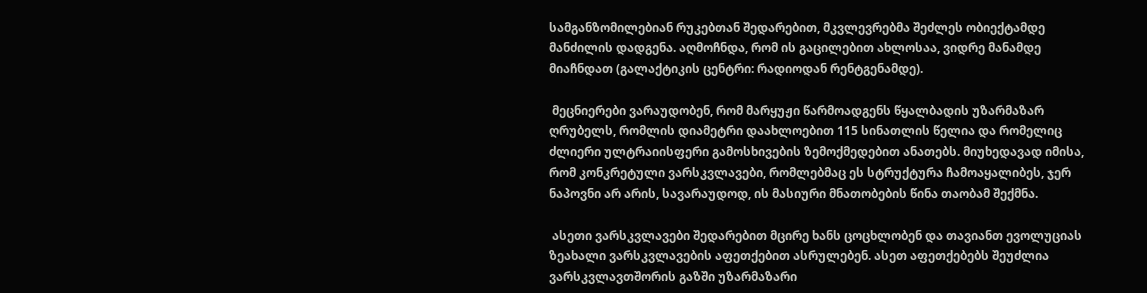სამგანზომილებიან რუკებთან შედარებით, მკვლევრებმა შეძლეს ობიექტამდე მანძილის დადგენა. აღმოჩნდა, რომ ის გაცილებით ახლოსაა, ვიდრე მანამდე მიაჩნდათ (გალაქტიკის ცენტრი: რადიოდან რენტგენამდე).

 მეცნიერები ვარაუდობენ, რომ მარყუჟი წარმოადგენს წყალბადის უზარმაზარ ღრუბელს, რომლის დიამეტრი დაახლოებით 115 სინათლის წელია და რომელიც ძლიერი ულტრაიისფერი გამოსხივების ზემოქმედებით ანათებს. მიუხედავად იმისა, რომ კონკრეტული ვარსკვლავები, რომლებმაც ეს სტრუქტურა ჩამოაყალიბეს, ჯერ ნაპოვნი არ არის, სავარაუდოდ, ის მასიური მნათობების წინა თაობამ შექმნა.

 ასეთი ვარსკვლავები შედარებით მცირე ხანს ცოცხლობენ და თავიანთ ევოლუციას ზეახალი ვარსკვლავების აფეთქებით ასრულებენ. ასეთ აფეთქებებს შეუძლია ვარსკვლავთშორის გაზში უზარმაზარი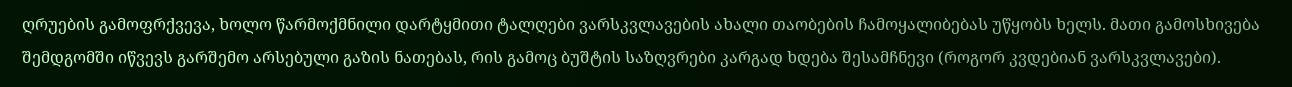ღრუების გამოფრქვევა, ხოლო წარმოქმნილი დარტყმითი ტალღები ვარსკვლავების ახალი თაობების ჩამოყალიბებას უწყობს ხელს. მათი გამოსხივება შემდგომში იწვევს გარშემო არსებული გაზის ნათებას, რის გამოც ბუშტის საზღვრები კარგად ხდება შესამჩნევი (როგორ კვდებიან ვარსკვლავები).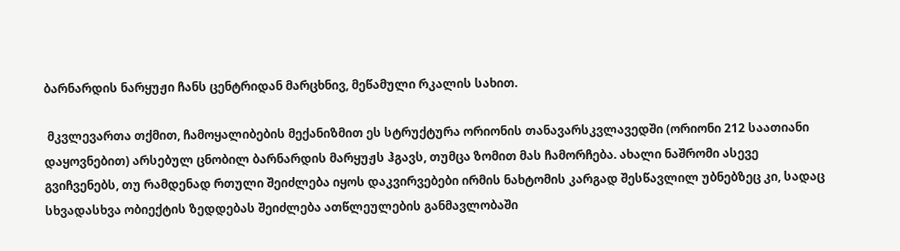ბარნარდის ნარყუჟი ჩანს ცენტრიდან მარცხნივ, მეწამული რკალის სახით.

 მკვლევართა თქმით, ჩამოყალიბების მექანიზმით ეს სტრუქტურა ორიონის თანავარსკვლავედში (ორიონი 212 საათიანი დაყოვნებით) არსებულ ცნობილ ბარნარდის მარყუჟს ჰგავს, თუმცა ზომით მას ჩამორჩება. ახალი ნაშრომი ასევე გვიჩვენებს, თუ რამდენად რთული შეიძლება იყოს დაკვირვებები ირმის ნახტომის კარგად შესწავლილ უბნებზეც კი, სადაც სხვადასხვა ობიექტის ზედდებას შეიძლება ათწლეულების განმავლობაში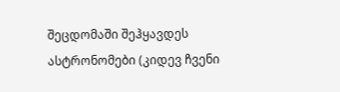შეცდომაში შეჰყავდეს ასტრონომები (კიდევ ჩვენი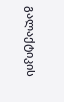გალაქტიკის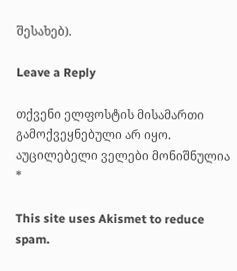შესახებ).

Leave a Reply

თქვენი ელფოსტის მისამართი გამოქვეყნებული არ იყო. აუცილებელი ველები მონიშნულია *

This site uses Akismet to reduce spam.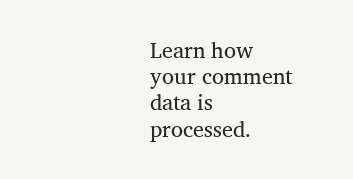Learn how your comment data is processed.